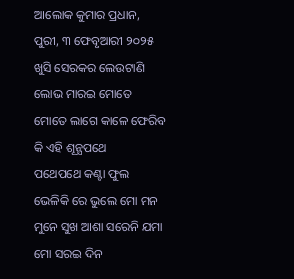ଆଲୋକ କୁମାର ପ୍ରଧାନ, ପୁରୀ, ୩ ଫେବୃଆରୀ ୨୦୨୫
ଖୁସି ସେରକର ଲେଉଟାଣି ଲୋଭ ମାରଇ ମୋତେ
ମୋତେ ଲାଗେ କାଳେ ଫେରିବ କି ଏହି ଶୂନ୍ଯପଥେ
ପଥେପଥେ କଣ୍ଟା ଫୁଲ ଭେଳିକି ରେ ଭୁଲେ ମୋ ମନ
ମୁନେ ସୁଖ ଆଶା ସରେନି ଯମା ମୋ ସରଇ ଦିନ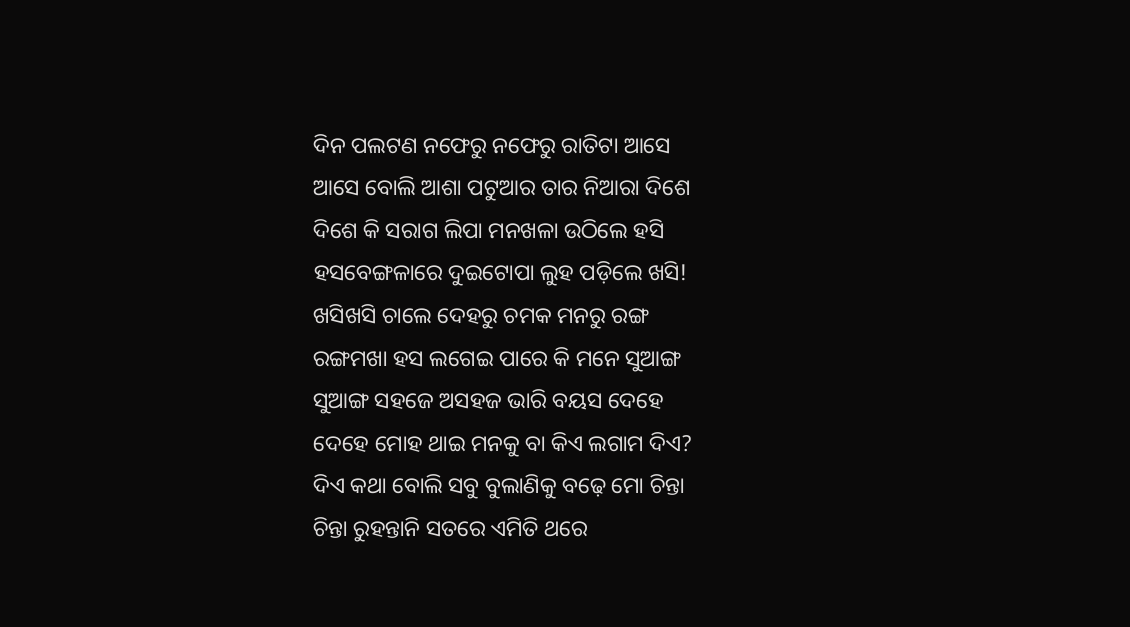ଦିନ ପଲଟଣ ନଫେରୁ ନଫେରୁ ରାତିଟା ଆସେ
ଆସେ ବୋଲି ଆଶା ପଟୁଆର ତାର ନିଆରା ଦିଶେ
ଦିଶେ କି ସରାଗ ଲିପା ମନଖଳା ଉଠିଲେ ହସି
ହସବେଙ୍ଗଳାରେ ଦୁଇଟୋପା ଲୁହ ପଡ଼ିଲେ ଖସି!
ଖସିଖସି ଚାଲେ ଦେହରୁ ଚମକ ମନରୁ ରଙ୍ଗ
ରଙ୍ଗମଖା ହସ ଲଗେଇ ପାରେ କି ମନେ ସୁଆଙ୍ଗ
ସୁଆଙ୍ଗ ସହଜେ ଅସହଜ ଭାରି ବୟସ ଦେହେ
ଦେହେ ମୋହ ଥାଇ ମନକୁ ବା କିଏ ଲଗାମ ଦିଏ?
ଦିଏ କଥା ବୋଲି ସବୁ ବୁଲାଣିକୁ ବଢ଼େ ମୋ ଚିନ୍ତା
ଚିନ୍ତା ରୁହନ୍ତାନି ସତରେ ଏମିତି ଥରେ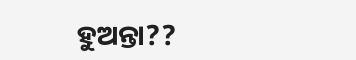ହୁଅନ୍ତା??